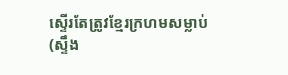ស្ទើរតែត្រូវខ្មែរក្រហមសម្លាប់
(ស្ទឹង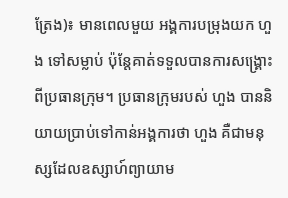ត្រែង)៖ មានពេលមួយ អង្គការបម្រុងយក ហួង ទៅសម្លាប់ ប៉ុន្តែគាត់ទទួលបានការសង្រ្គោះពីប្រធានក្រុម។ ប្រធានក្រុមរបស់ ហួង បាននិយាយប្រាប់ទៅកាន់អង្គការថា ហួង គឺជាមនុស្សដែលឧស្សាហ៍ព្យាយាម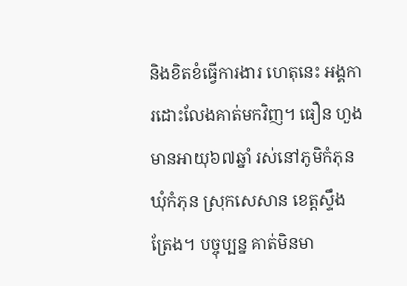និងខិតខំធ្វើការងារ ហេតុនេះ អង្គការដោះលែងគាត់មកវិញ។ ធឿន ហួង មានអាយុ៦៧ឆ្នាំ រស់នៅភូមិកំភុន ឃុំកំភុន ស្រុកសេសាន ខេត្តស្ទឹងត្រែង។ បច្ចុប្បន្ន គាត់មិនមា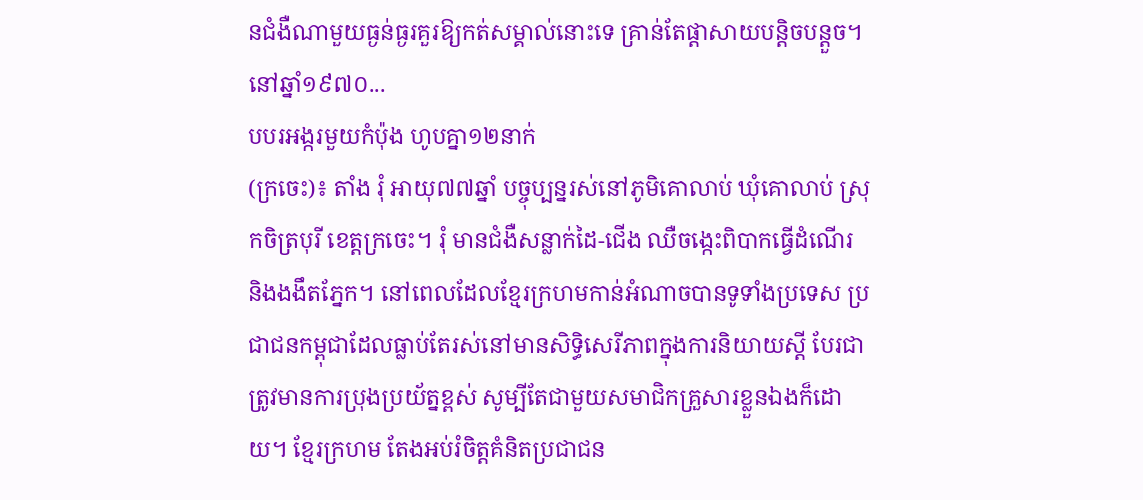នជំងឺណាមួយធ្ងន់ធ្ងរគួរឱ្យកត់សម្គាល់នោះទេ គ្រាន់តែផ្ដាសាយបន្តិចបន្តួច។ នៅឆ្នាំ១៩៧០...
បបរអង្ករមួយកំប៉ុង ហូបគ្នា១២នាក់
(ក្រចេះ)៖ តាំង រុំ អាយុ៧៧ឆ្នាំ បច្ចុប្បន្នរស់នៅភូមិគោលាប់ ឃុំគោលាប់ ស្រុកចិត្របុរី ខេត្តក្រចេះ។ រុំ មានជំងឺសន្លាក់ដៃ-ជើង ឈឺចង្កេះពិបាកធ្វើដំណើរ និងងងឹតភ្នែក។ នៅពេលដែលខ្មែរក្រហមកាន់អំណាចបានទូទាំងប្រទេស ប្រជាជនកម្ពុជាដែលធ្លាប់តែរស់នៅមានសិទ្ធិសេរីភាពក្នុងការនិយាយស្ដី បែរជាត្រូវមានការប្រុងប្រយ័ត្នខ្ពស់ សូម្បីតែជាមួយសមាជិកគ្រួសារខ្លួនឯងក៏ដោយ។ ខ្មែរក្រហម តែងអប់រំចិត្តគំនិតប្រជាជន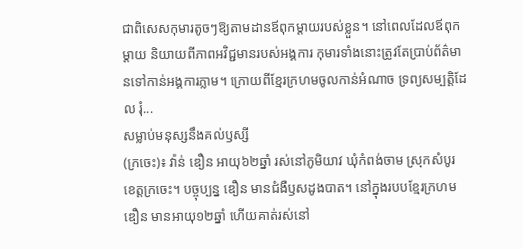ជាពិសេសកុមារតូចៗឱ្យតាមដានឪពុកម្ដាយរបស់ខ្លួន។ នៅពេលដែលឪពុកម្ដាយ និយាយពីភាពអវិជ្ជមានរបស់អង្គការ កុមារទាំងនោះត្រូវតែប្រាប់ព័ត៌មានទៅកាន់អង្គការភ្លាម។ ក្រោយពីខ្មែរក្រហមចូលកាន់អំណាច ទ្រព្យសម្បត្តិដែល រុំ...
សម្លាប់មនុស្សនឹងគល់ឫស្សី
(ក្រចេះ)៖ វ៉ាន់ ឌឿន អាយុ៦២ឆ្នាំ រស់នៅភូមិយាវ ឃុំកំពង់ចាម ស្រុកសំបូរ ខេត្តក្រចេះ។ បច្ចុប្បន្ន ឌឿន មានជំងឺឫសដូងបាត។ នៅក្នុងរបបខ្មែរក្រហម ឌឿន មានអាយុ១២ឆ្នាំ ហើយគាត់រស់នៅ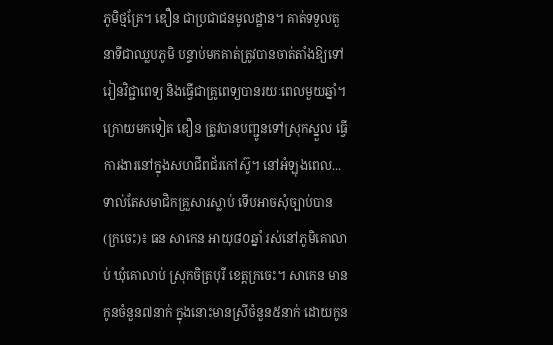ភូមិថ្មគ្រែ។ ឌឿន ជាប្រជាជនមូលដ្ឋាន។ គាត់ទទួលតួនាទីជាឈ្លបភូមិ បន្ទាប់មកគាត់ត្រូវបានចាត់តាំងឱ្យទៅរៀនវិជ្ជាពេទ្យ និងធ្វើជាគ្រូពេទ្យបានរយៈពេលមួយឆ្នាំ។ ក្រោយមកទៀត ឌឿន ត្រូវបានបញ្ជូនទៅស្រុកស្នួល ធ្វើការងារនៅក្នុងសហជីពជ័រកៅស៊ូ។ នៅអំឡុងពេល...
ទាល់តែសមាជិកគ្រួសារស្លាប់ ទើបអាចសុំច្បាប់បាន
(ក្រចេះ)៖ ធន សាកេន អាយុ៨០ឆ្នាំ រស់នៅភូមិគោលាប់ ឃុំគោលាប់ ស្រុកចិត្របុរី ខេត្តក្រចេះ។ សាកេន មានកូនចំនួន៧នាក់ ក្នុងនោះមានស្រីចំនួន៥នាក់ ដោយកូន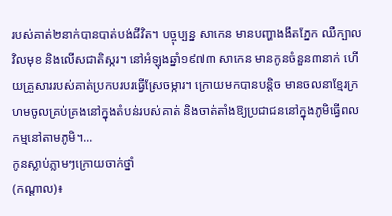របស់គាត់២នាក់បានបាត់បង់ជីវិត។ បច្ចុប្បន្ន សាកេន មានបញ្ហាងងឹតភ្នែក ឈឺក្បាល វិលមុខ និងលើសជាតិស្ករ។ នៅអំឡុងឆ្នាំ១៩៧៣ សាកេន មានកូនចំនួន៣នាក់ ហើយគ្រួសាររបស់គាត់ប្រកបរបរធ្វើស្រែចម្ការ។ ក្រោយមកបានបន្តិច មានចលនាខ្មែរក្រហមចូលគ្រប់គ្រងនៅក្នុងតំបន់របស់គាត់ និងចាត់តាំងឱ្យប្រជាជននៅក្នុងភូមិធ្វើពលកម្មនៅតាមភូមិ។...
កូនស្លាប់ភ្លាមៗក្រោយចាក់ថ្នាំ
(កណ្ដាល)៖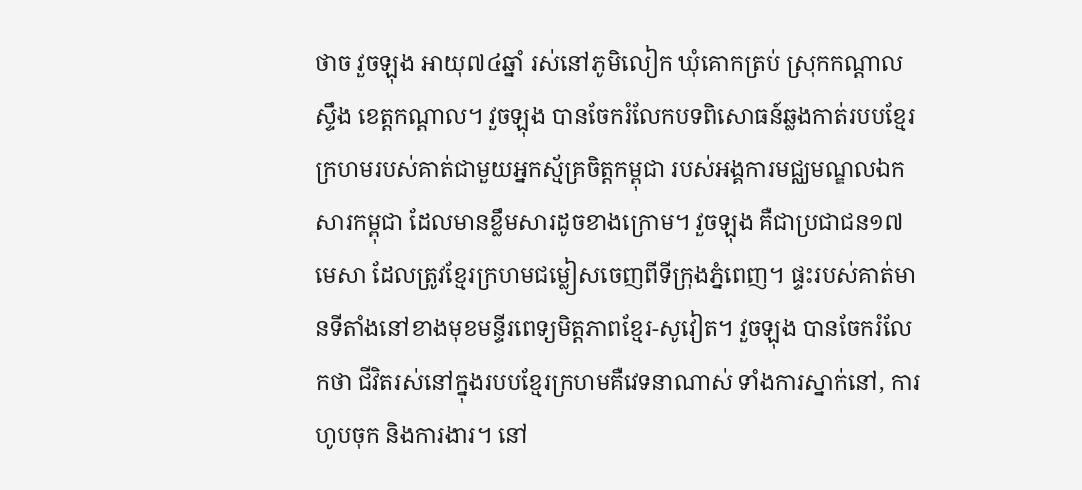ថាច វួចឡុង អាយុ៧៤ឆ្នាំ រស់នៅភូមិលៀក ឃុំគោកត្រប់ ស្រុកកណ្ដាលស្ទឹង ខេត្តកណ្ដាល។ វួចឡុង បានចែករំលែកបទពិសោធន៍ឆ្លងកាត់របបខ្មែរក្រហមរបស់គាត់ជាមួយអ្នកស្ម័គ្រចិត្តកម្ពុជា របស់អង្គការមជ្ឈមណ្ឌលឯកសារកម្ពុជា ដែលមានខ្លឹមសារដូចខាងក្រោម។ វួចឡុង គឺជាប្រជាជន១៧មេសា ដែលត្រូវខ្មែរក្រហមជម្លៀសចេញពីទីក្រុងភ្នំពេញ។ ផ្ទះរបស់គាត់មានទីតាំងនៅខាងមុខមន្ទីរពេទ្យមិត្តភាពខ្មែរ-សូវៀត។ វួចឡុង បានចែករំលែកថា ជីវិតរស់នៅក្នុងរបបខ្មែរក្រហមគឺវេទនាណាស់ ទាំងការស្នាក់នៅ, ការហូបចុក និងការងារ។ នៅ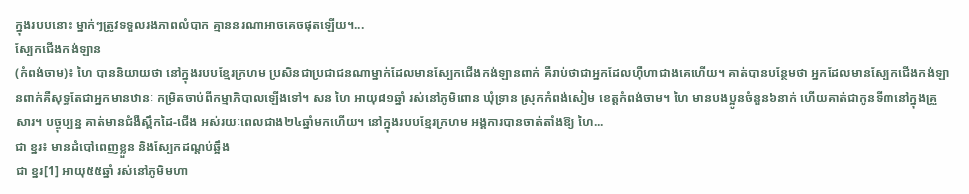ក្នុងរបបនោះ ម្នាក់ៗត្រូវទទួលរងភាពលំបាក គ្មាននរណាអាចគេចផុតឡើយ។...
ស្បែកជើងកង់ឡាន
(កំពង់ចាម)៖ ហៃ បាននិយាយថា នៅក្នុងរបបខ្មែរក្រហម ប្រសិនជាប្រជាជនណាម្នាក់ដែលមានស្បែកជើងកង់ឡានពាក់ គឺរាប់ថាជាអ្នកដែលហ៊ឺហាជាងគេហើយ។ គាត់បានបន្ថែមថា អ្នកដែលមានស្បែកជើងកង់ឡានពាក់គឺសុទ្ធតែជាអ្នកមានឋានៈ កម្រិតចាប់ពីកម្មាភិបាលឡើងទៅ។ សន ហៃ អាយុ៨១ឆ្នាំ រស់នៅភូមិពោន ឃុំទ្រាន ស្រុកកំពង់សៀម ខេត្តកំពង់ចាម។ ហៃ មានបងប្អូនចំនួន៦នាក់ ហើយគាត់ជាកូនទី៣នៅក្នុងគ្រួសារ។ បច្ចុប្បន្ន គាត់មានជំងឺស្ពឹកដៃ-ជើង អស់រយៈពេលជាង២៤ឆ្នាំមកហើយ។ នៅក្នុងរបបខ្មែរក្រហម អង្គការបានចាត់តាំងឱ្យ ហៃ...
ជា ខ្នរ៖ មានដំបៅពេញខ្លួន និងស្បែកដណ្ដប់ឆ្អឹង
ជា ខ្នរ[1] អាយុ៥៥ឆ្នាំ រស់នៅភូមិមហា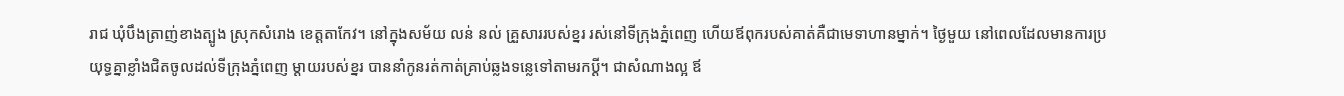រាជ ឃុំបឹងត្រាញ់ខាងត្បូង ស្រុកសំរោង ខេត្តតាកែវ។ នៅក្នុងសម័យ លន់ នល់ គ្រួសាររបស់ខ្នរ រស់នៅទីក្រុងភ្នំពេញ ហើយឪពុករបស់គាត់គឺជាមេទាហានម្នាក់។ ថ្ងៃមួយ នៅពេលដែលមានការប្រយុទ្ធគ្នាខ្លាំងជិតចូលដល់ទីក្រុងភ្នំពេញ ម្ដាយរបស់ខ្នរ បាននាំកូនរត់កាត់គ្រាប់ឆ្លងទន្លេទៅតាមរកប្ដី។ ជាសំណាងល្អ ឪ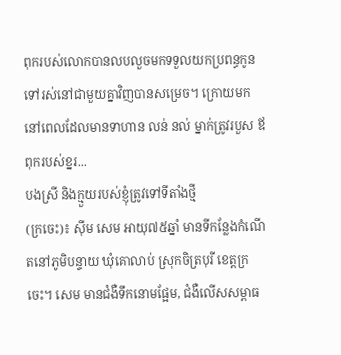ពុករបស់លោកបានលបលួចមកទទួលយកប្រពន្ធកូនទៅរស់នៅជាមួយគ្នាវិញបានសម្រេច។ ក្រោយមក នៅពេលដែលមានទាហាន លន់ នល់ ម្នាក់ត្រូវរបួស ឪពុករបស់ខ្នរ...
បងស្រី និងក្មួយរបស់ខ្ញុំត្រូវទៅទីតាំងថ្មី
(ក្រចេះ)៖ ស៊ីម សេម អាយុ៧៥ឆ្នាំ មានទីកន្លែងកំណើតនៅភូមិបន្ទាយ ឃុំគោលាប់ ស្រុកចិត្របុរី ខេត្តក្រចេះ។ សេម មានជំងឺទឹកនោមផ្អែម, ជំងឺលើសសម្ពាធ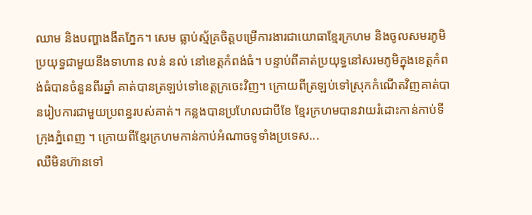ឈាម និងបញ្ហាងងឹតភ្នែក។ សេម ធ្លាប់ស្ម័គ្រចិត្តបម្រើការងារជាយោធាខ្មែរក្រហម និងចូលសមរភូមិប្រយុទ្ធជាមួយនឹងទាហាន លន់ នល់ នៅខេត្តកំពង់ធំ។ បន្ទាប់ពីគាត់ប្រយុទ្ធនៅសរមភូមិក្នុងខេត្តកំពង់ធំបានចំនួនពីរឆ្នាំ គាត់បានត្រឡប់ទៅខេត្តក្រចេះវិញ។ ក្រោយពីត្រឡប់ទៅស្រុកកំណើតវិញគាត់បានរៀបការជាមួយប្រពន្ធរបស់គាត់។ កន្លងបានប្រហែលជាបីខែ ខ្មែរក្រហមបានវាយរំដោះកាន់កាប់ទីក្រុងភ្នំពេញ ។ ក្រោយពីខ្មែរក្រហមកាន់កាប់អំណាចទូទាំងប្រទេស...
ឈឺមិនហ៊ានទៅ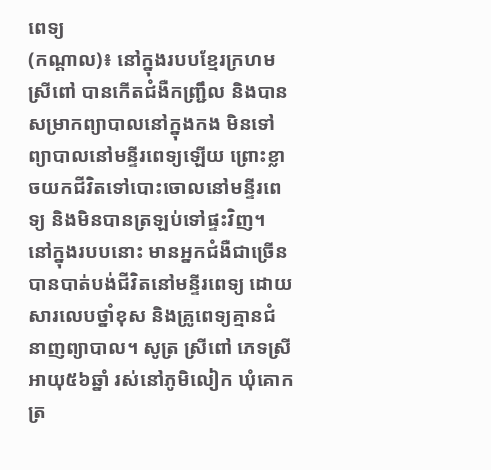ពេទ្យ
(កណ្ដាល)៖ នៅក្នុងរបបខ្មែរក្រហម ស្រីពៅ បានកើតជំងឺកញ្រ្ជឹល និងបានសម្រាកព្យាបាលនៅក្នុងកង មិនទៅព្យាបាលនៅមន្ទីរពេទ្យឡើយ ព្រោះខ្លាចយកជីវិតទៅបោះចោលនៅមន្ទីរពេទ្យ និងមិនបានត្រឡប់ទៅផ្ទះវិញ។ នៅក្នុងរបបនោះ មានអ្នកជំងឺជាច្រើនបានបាត់បង់ជីវិតនៅមន្ទីរពេទ្យ ដោយសារលេបថ្នាំខុស និងគ្រូពេទ្យគ្មានជំនាញព្យាបាល។ សូត្រ ស្រីពៅ ភេទស្រី អាយុ៥៦ឆ្នាំ រស់នៅភូមិលៀក ឃុំគោកត្រ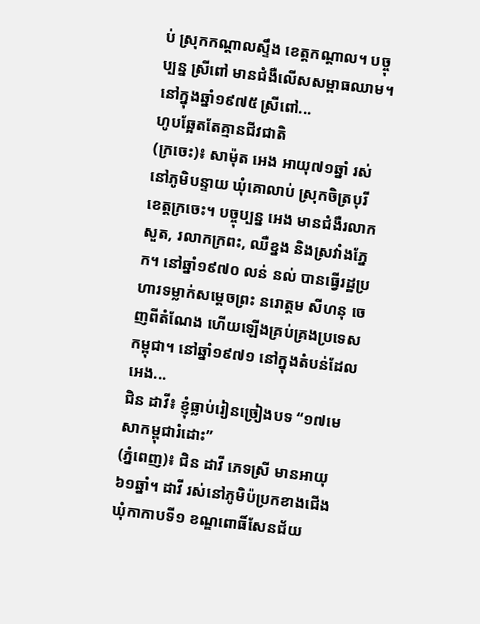ប់ ស្រុកកណ្ដាលស្ទឹង ខេត្តកណ្ដាល។ បច្ចុប្បន្ន ស្រីពៅ មានជំងឺលើសសម្ពាធឈាម។ នៅក្នុងឆ្នាំ១៩៧៥ ស្រីពៅ...
ហូបឆ្អែតតែគ្មានជីវជាតិ
(ក្រចេះ)៖ សាម៉ុត អេង អាយុ៧១ឆ្នាំ រស់នៅភូមិបន្ទាយ ឃុំគោលាប់ ស្រុកចិត្របុរី ខេត្តក្រចេះ។ បច្ចុប្បន្ន អេង មានជំងឺរលាកសួត, រលាកក្រពះ, ឈឺខ្នង និងស្រវាំងភ្នែក។ នៅឆ្នាំ១៩៧០ លន់ នល់ បានធ្វើរដ្ឋប្រហារទម្លាក់សម្ដេចព្រះ នរោត្ដម សីហនុ ចេញពីតំណែង ហើយឡើងគ្រប់គ្រងប្រទេសកម្ពុជា។ នៅឆ្នាំ១៩៧១ នៅក្នុងតំបន់ដែល អេង...
ជិន ដាវី៖ ខ្ញុំធ្លាប់រៀនច្រៀងបទ “១៧មេសាកម្ពុជារំដោះ”
(ភ្នំពេញ)៖ ជិន ដាវី ភេទស្រី មានអាយុ ៦១ឆ្នាំ។ ដាវី រស់នៅភូមិប៉ប្រកខាងជើង ឃុំកាកាបទី១ ខណ្ឌពោធិ៍សែនជ័យ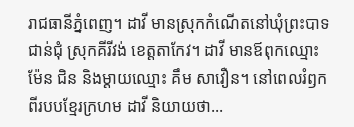រាជធានីភ្នំពេញ។ ដាវី មានស្រុកកំណើតនៅឃុំព្រះបាទជាន់ជុំ ស្រុកគីរីវង់ ខេត្តតាកែវ។ ដាវី មានឪពុកឈ្មោះ ម៉ែន ជិន និងម្ដាយឈ្មោះ គឹម សាវឿន។ នៅពេលរំឭកពីរបបខ្មែរក្រហម ដាវី និយាយថា...